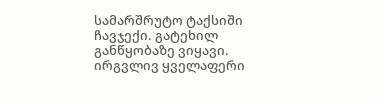სამარშრუტო ტაქსიში ჩავჯექი. გატეხილ განწყობაზე ვიყავი. ირგვლივ ყველაფერი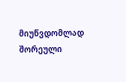მიუწვდომლად შორეული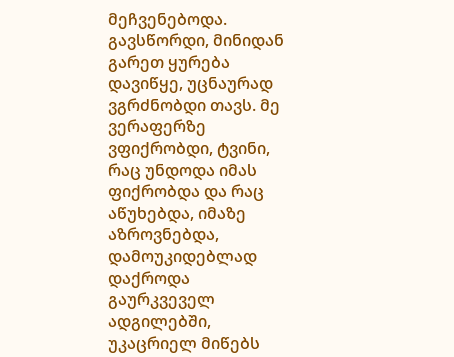მეჩვენებოდა. გავსწორდი, მინიდან გარეთ ყურება დავიწყე, უცნაურად ვგრძნობდი თავს. მე ვერაფერზე ვფიქრობდი, ტვინი, რაც უნდოდა იმას ფიქრობდა და რაც აწუხებდა, იმაზე აზროვნებდა, დამოუკიდებლად დაქროდა გაურკვეველ ადგილებში, უკაცრიელ მიწებს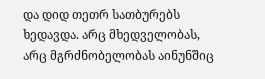და დიდ თეთრ სათბურებს ხედავდა. არც მხედველობას, არც მგრძნობელობას აინუნშიც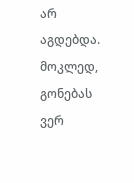არ აგდებდა. მოკლედ, გონებას ვერ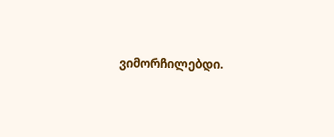ვიმორჩილებდი.